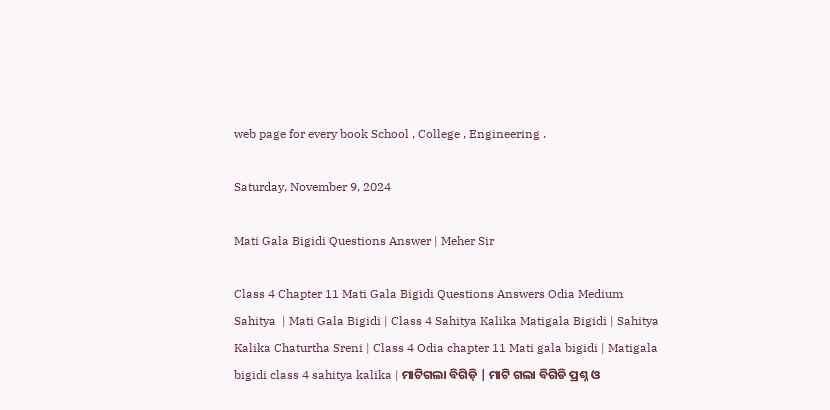web page for every book School , College , Engineering .

Saturday, November 9, 2024

Mati Gala Bigidi Questions Answer | Meher Sir

Class 4 Chapter 11 Mati Gala Bigidi Questions Answers Odia Medium Sahitya  | Mati Gala Bigidi | Class 4 Sahitya Kalika Matigala Bigidi | Sahitya Kalika Chaturtha Sreni | Class 4 Odia chapter 11 Mati gala bigidi | Matigala bigidi class 4 sahitya kalika | ମାଟିଗଲା ବିଗିଡ଼ି | ମାଟି ଗଲା ବିଗିଡି ପ୍ରଶ୍ନ ଓ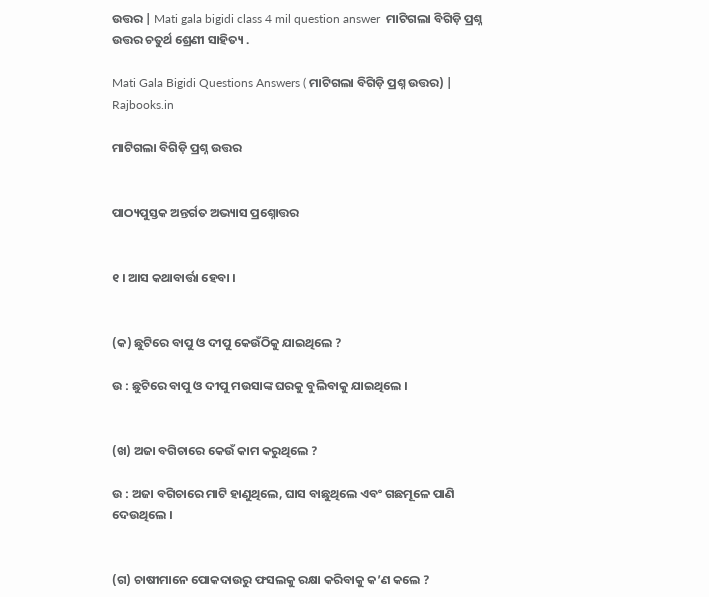ଉତ୍ତର | Mati gala bigidi class 4 mil question answer  ମାଟିଗଲା ବିଗିଡ଼ି ପ୍ରଶ୍ନ ଉତ୍ତର ଚତୁର୍ଥ ଶ୍ରେଣୀ ସାହିତ୍ୟ .

Mati Gala Bigidi Questions Answers ( ମାଟିଗଲା ବିଗିଡ଼ି ପ୍ରଶ୍ନ ଉତ୍ତର) | Rajbooks.in

ମାଟିଗଲା ବିଗିଡ଼ି ପ୍ରଶ୍ନ ଉତ୍ତର


ପାଠ୍ୟପୁସ୍ତକ ଅନ୍ତର୍ଗତ ଅଭ୍ୟାସ ପ୍ରଶ୍ନୋତ୍ତର


୧ । ଆସ କଥାବାର୍ତ୍ତା ହେବା ।


(କ) ଛୁଟିରେ ବାପୁ ଓ ଦୀପୁ କେଉଁଠିକୁ ଯାଇଥିଲେ ?

ଉ : ଛୁଟିରେ ବାପୁ ଓ ଦୀପୁ ମଉସାଙ୍କ ଘରକୁ ବୁଲିବାକୁ ଯାଇଥିଲେ ।


(ଖ) ଅଜା ବଗିଚାରେ କେଉଁ କାମ କରୁଥିଲେ ?

ଉ : ଅଜା ବଗିଚାରେ ମାଟି ହାଣୁଥିଲେ, ଘାସ ବାଛୁଥିଲେ ଏବଂ ଗଛମୂଳେ ପାଣି ଦେଉଥିଲେ ।


(ଗ) ଚାଷୀମାନେ ପୋକଦାଉରୁ ଫସଲକୁ ରକ୍ଷା କରିବାକୁ କ’ଣ କଲେ ?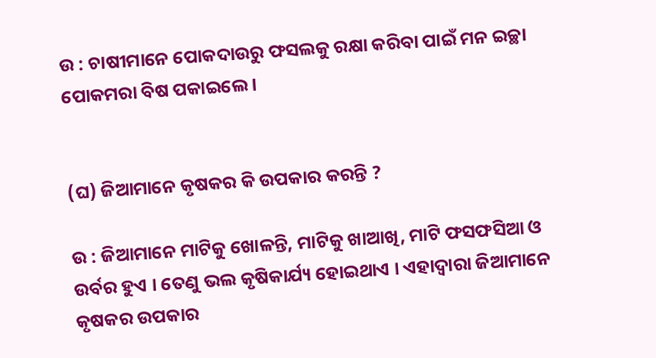ଉ : ଚାଷୀମାନେ ପୋକଦାଉରୁ ଫସଲକୁ ରକ୍ଷା କରିବା ପାଇଁ ମନ ଇଚ୍ଛା ପୋକମରା ବିଷ ପକାଇଲେ ।


(ଘ) ଜିଆମାନେ କୃଷକର କି ଉପକାର କରନ୍ତି ?

ଉ : ଜିଆମାନେ ମାଟିକୁ ଖୋଳନ୍ତି, ମାଟିକୁ ଖାଆଖି, ମାଟି ଫସଫସିଆ ଓ ଉର୍ବର ହୁଏ । ତେଣୁ ଭଲ କୃଷିକାର୍ଯ୍ୟ ହୋଇଥାଏ । ଏହାଦ୍ଵାରା ଜିଆମାନେ କୃଷକର ଉପକାର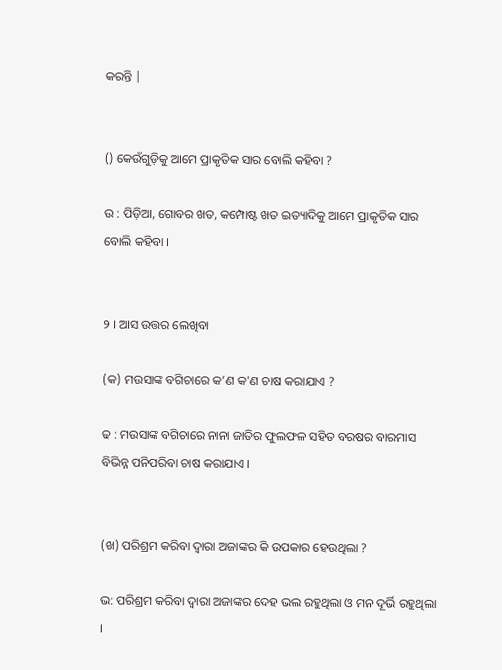କରନ୍ତି |


() କେଉଁଗୁଡ଼ିକୁ ଆମେ ପ୍ରାକୃତିକ ସାର ବୋଲି କହିବା ?

ଉ : ପିଡ଼ିଆ, ଗୋବର ଖତ, କମ୍ପୋଷ୍ଟ ଖତ ଇତ୍ୟାଦିକୁ ଆମେ ପ୍ରାକୃତିକ ସାର ବୋଲି କହିବା ।


୨ । ଆସ ଉତ୍ତର ଲେଖିବା

(କ) ମଉସାଙ୍କ ବଗିଚାରେ କ’ଣ କ'ଣ ଚାଷ କରାଯାଏ ?

ଢ : ମଉସାଙ୍କ ବଗିଚାରେ ନାନା ଜାତିର ଫୁଲଫଳ ସହିତ ବରଷର ବାରମାସ ବିଭିନ୍ନ ପନିପରିବା ଚାଷ କରାଯାଏ ।


(ଖ) ପରିଶ୍ରମ କରିବା ଦ୍ବାରା ଅଜାଙ୍କର କି ଉପକାର ହେଉଥିଲା ?

ଭ: ପରିଶ୍ରମ କରିବା ଦ୍ବାରା ଅଜାଙ୍କର ଦେହ ଭଲ ରହୁଥିଲା ଓ ମନ ଦୂର୍ଭି ରହୁଥିଲା ।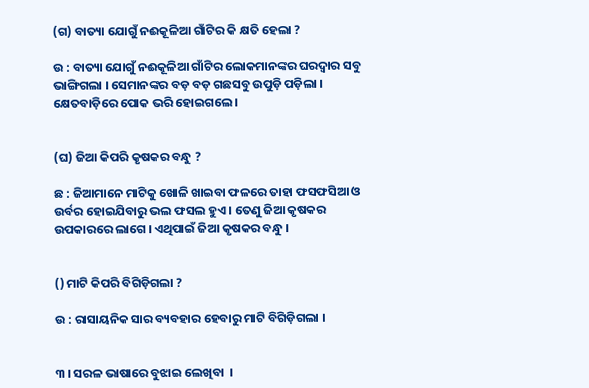(ଗ) ବାତ୍ୟା ଯୋଗୁଁ ନଈକୂଳିଆ ଗାଁଟିର କି କ୍ଷତି ହେଲା ?

ଉ : ବାତ୍ୟା ଯୋଗୁଁ ନଈକୂଳିଆ ଗାଁଟିର ଲୋକମାନଙ୍କର ଘରଦ୍ଵାର ସବୁ ଭାଙ୍ଗିଗଲା । ସେମାନଙ୍କର ବଡ଼ ବଡ଼ ଗଛସବୁ ଉପୁଡ଼ି ପଡ଼ିଲା । କ୍ଷେତବାଡ଼ିରେ ପୋକ ଭରି ହୋଇଗଲେ ।


(ଘ) ଜିଆ କିପରି କୃଷକର ବନ୍ଧୁ ?

ଛ : ଜିଆମାନେ ମାଟିକୁ ଖୋଳି ଖାଇବା ଫଳରେ ତାହା ଫସଫସିଆ ଓ ଉର୍ବର ହୋଇଯିବାରୁ ଭଲ ଫସଲ ହୁଏ । ତେଣୁ ଜିଆ କୃଷକର ଉପକାରରେ ଲାଗେ । ଏଥିପାଇଁ ଜିଆ କୃଷକର ବନ୍ଧୁ ।


() ମାଟି କିପରି ବିଗିଡ଼ିଗଲା ?

ଉ : ରାସାୟନିକ ସାର ବ୍ୟବହାର ହେବାରୁ ମାଟି ବିଗିଡ଼ିଗଲା ।


୩ । ସରଳ ଭାଷାରେ ବୁଝାଇ ଲେଖିବା  ।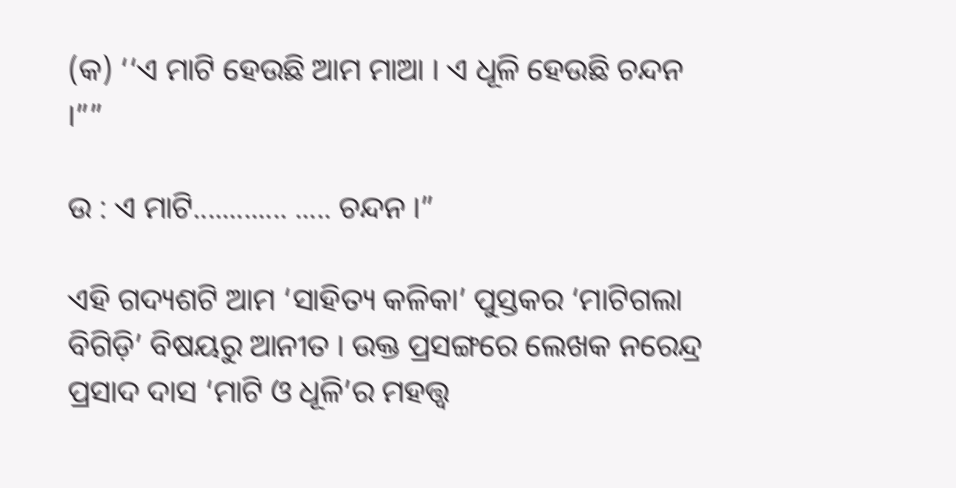(କ) ‘‘ଏ ମାଟି ହେଉଛି ଆମ ମାଆ । ଏ ଧୂଳି ହେଉଛି ଚନ୍ଦନ ।””

ଉ : ଏ ମାଟି............. ..... ଚନ୍ଦନ ।”

ଏହି ଗଦ୍ୟଶଟି ଆମ ‘ସାହିତ୍ୟ କଳିକା’ ପୁସ୍ତକର ‘ମାଟିଗଲା ବିଗିଡ଼ି’ ବିଷୟରୁ ଆନୀତ । ଉକ୍ତ ପ୍ରସଙ୍ଗରେ ଲେଖକ ନରେନ୍ଦ୍ର ପ୍ରସାଦ ଦାସ ‘ମାଟି ଓ ଧୂଳି’ର ମହତ୍ତ୍ଵ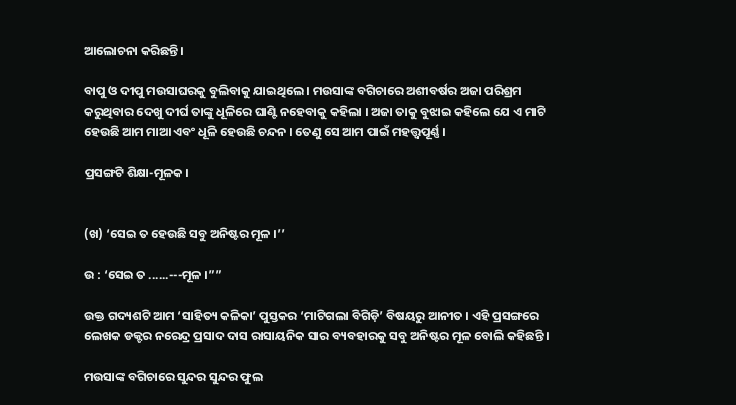ଆଲୋଚନା କରିଛନ୍ତି ।

ବାପୁ ଓ ଦୀପୁ ମଉସାଘରକୁ ବୁଲିବାକୁ ଯାଇଥିଲେ । ମଉସାଙ୍କ ବଗିଚାରେ ଅଶୀବର୍ଷର ଅଜା ପରିଶ୍ରମ କରୁଥିବାର ଦେଖୁ ଦୀର୍ଘ ତାଙ୍କୁ ଧୂଳିରେ ଘାଣ୍ଟି ନହେବାକୁ କହିଲା । ଅଜା ତାକୁ ବୁଝାଇ କହିଲେ ଯେ ଏ ମାଟି ହେଉଛି ଆମ ମାଆ ଏବଂ ଧୂଳି ହେଉଛି ଚନ୍ଦନ । ତେଣୁ ସେ ଆମ ପାଇଁ ମହତ୍ତ୍ଵପୂର୍ଣ୍ଣ ।

ପ୍ରସଙ୍ଗଟି ଶିକ୍ଷା-ମୂଳକ ।


(ଖ) ‘ସେଇ ତ ହେଉଛି ସବୁ ଅନିଷ୍ଟର ମୂଳ ।’’

ଉ : ‘ସେଇ ତ ......---ମୂଳ ।””

ଉକ୍ତ ଗଦ୍ୟଶଟି ଆମ ‘ସାହିତ୍ୟ କଳିକା’ ପୁସ୍ତକର ‘ମାଟିଗଲା ବିଗିଡ଼ି’ ବିଷୟରୁ ଆନୀତ । ଏହି ପ୍ରସଙ୍ଗରେ ଲେଖକ ଡକ୍ଟର ନରେନ୍ଦ୍ର ପ୍ରସାଦ ଦାସ ରାସାୟନିକ ସାର ବ୍ୟବହାରକୁ ସବୁ ଅନିଷ୍ଟର ମୂଳ ବୋଲି କହିଛନ୍ତି ।

ମଉସାଙ୍କ ବଗିଚାରେ ସୁନ୍ଦର ସୁନ୍ଦର ଫୁଲ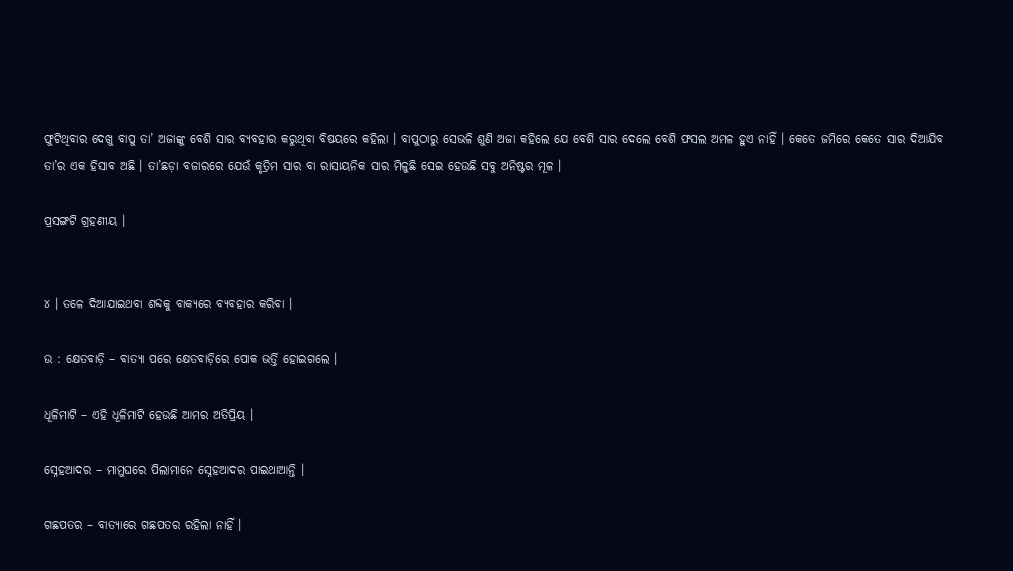ଫୁଟିଥିବାର ଦେଖୁ ବାପୁ ତା’ ଅଜାଙ୍କୁ ବେଶି ସାର ବ୍ୟବହାର କରୁଥିବା ବିଷୟରେ କହିଲା । ବାପୁଠାରୁ ସେଭଳି ଶୁଣି ଅଜା କହିଲେ ଯେ ବେଶି ସାର ଦେଲେ ବେଶି ଫସଲ ଅମଳ ହୁଏ ନାହିଁ । କେତେ ଜମିରେ କେତେ ସାର ଦିଆଯିବ ତା’ର ଏକ ହିସାବ ଅଛି । ତା’ଛଡ଼ା ବଜାରରେ ଯେଉଁ କୃତ୍ରିମ ସାର ବା ରାସାୟନିକ ସାର ମିଳୁଛି ସେଇ ହେଉଛି ସବୁ ଅନିଷ୍ଟର ମୂଳ ।

ପ୍ରସଙ୍ଗଟି ଗ୍ରହଣୀୟ ।


୪ । ତଳେ ଦିଆଯାଇଥବା ଶବ୍ଦକୁ ବାକ୍ୟରେ ବ୍ୟବହାର କରିବା ।

ଉ : କ୍ଷେତବାଡ଼ି – ବାତ୍ୟା ପରେ କ୍ଷେତବାଡ଼ିରେ ପୋକ ଭର୍ତ୍ତି ହୋଇଗଲେ ।

ଧୂଳିମାଟି – ଏହି ଧୂଳିମାଟି ହେଉଛି ଆମର ଅତିପ୍ରିୟ ।

ସ୍ନେହଆଦର – ମାମୁଘରେ ପିଲାମାନେ ସ୍ନେହଆଦର ପାଇଥାଆନ୍ତି ।

ଗଛପତର – ବାତ୍ୟାରେ ଗଛପତର ରହିଲା ନାହିଁ ।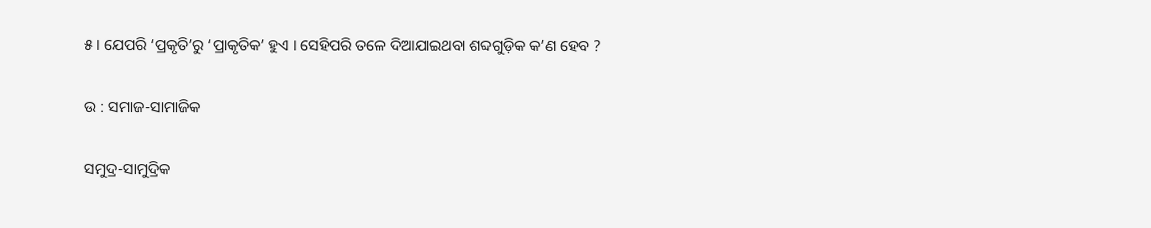୫ । ଯେପରି ‘ପ୍ରକୃତି’ରୁ ‘ପ୍ରାକୃତିକ’ ହୁଏ । ସେହିପରି ତଳେ ଦିଆଯାଇଥବା ଶବ୍ଦଗୁଡ଼ିକ କ’ଣ ହେବ ?

ଉ : ସମାଜ-ସାମାଜିକ

ସମୁଦ୍ର-ସାମୁଦ୍ରିକ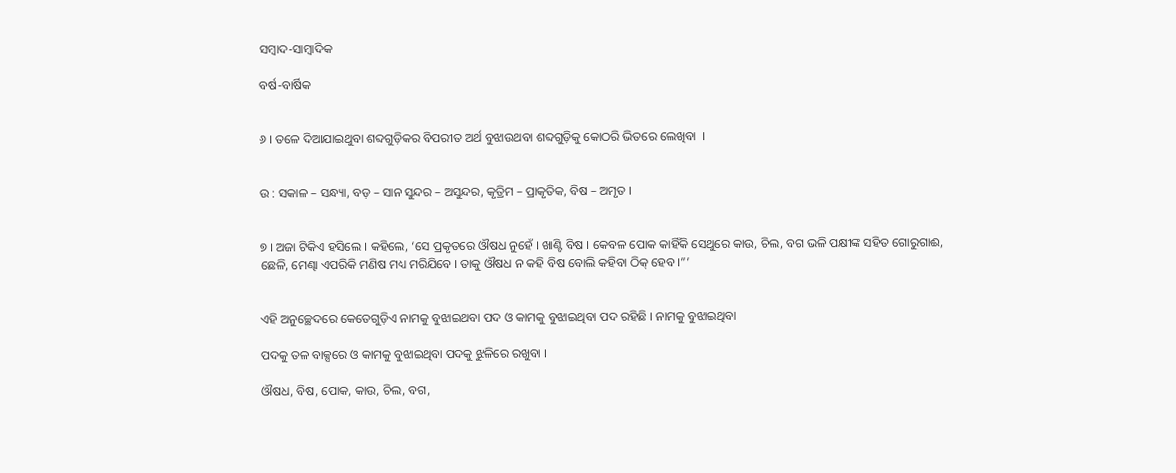ସମ୍ବାଦ-ସାମ୍ବାଦିକ

ବର୍ଷ-ବାର୍ଷିକ


୬ । ତଳେ ଦିଆଯାଇଥୁବା ଶବ୍ଦଗୁଡ଼ିକର ବିପରୀତ ଅର୍ଥ ବୁଝାଉଥବା ଶବ୍ଦଗୁଡ଼ିକୁ କୋଠରି ଭିତରେ ଲେଖିବା  ।


ଉ : ସକାଳ – ସନ୍ଧ୍ୟା, ବଡ଼ – ସାନ ସୁନ୍ଦର – ଅସୁନ୍ଦର, କୃତ୍ରିମ – ପ୍ରାକୃତିକ, ବିଷ – ଅମୃତ ।


୭ । ଅଜା ଟିକିଏ ହସିଲେ । କହିଲେ, ‘ସେ ପ୍ରକୃତରେ ଔଷଧ ନୁହେଁ । ଖାଣ୍ଟି ବିଷ । କେବଳ ପୋକ କାହିଁକି ସେଥୁରେ କାଉ, ଚିଲ, ବଗ ଭଳି ପକ୍ଷୀଙ୍କ ସହିତ ଗୋରୁଗାଈ, ଛେଳି, ମେଣ୍ଢା ଏପରିକି ମଣିଷ ମଧ୍ୟ ମରିଯିବେ । ତାକୁ ଔଷଧ ନ କହି ବିଷ ବୋଲି କହିବା ଠିକ୍ ହେବ ।”’


ଏହି ଅନୁଚ୍ଛେଦରେ କେତେଗୁଡ଼ିଏ ନାମକୁ ବୁଝାଇଥବା ପଦ ଓ କାମକୁ ବୁଝାଇଥିବା ପଦ ରହିଛି । ନାମକୁ ବୁଝାଇଥିବା

ପଦକୁ ତଳ ବାକ୍ସରେ ଓ କାମକୁ ବୁଝାଇଥିବା ପଦକୁ ଝୁଳିରେ ରଖୁବା ।

ଔଷଧ, ବିଷ, ପୋକ, କାଉ, ଚିଲ, ବଗ,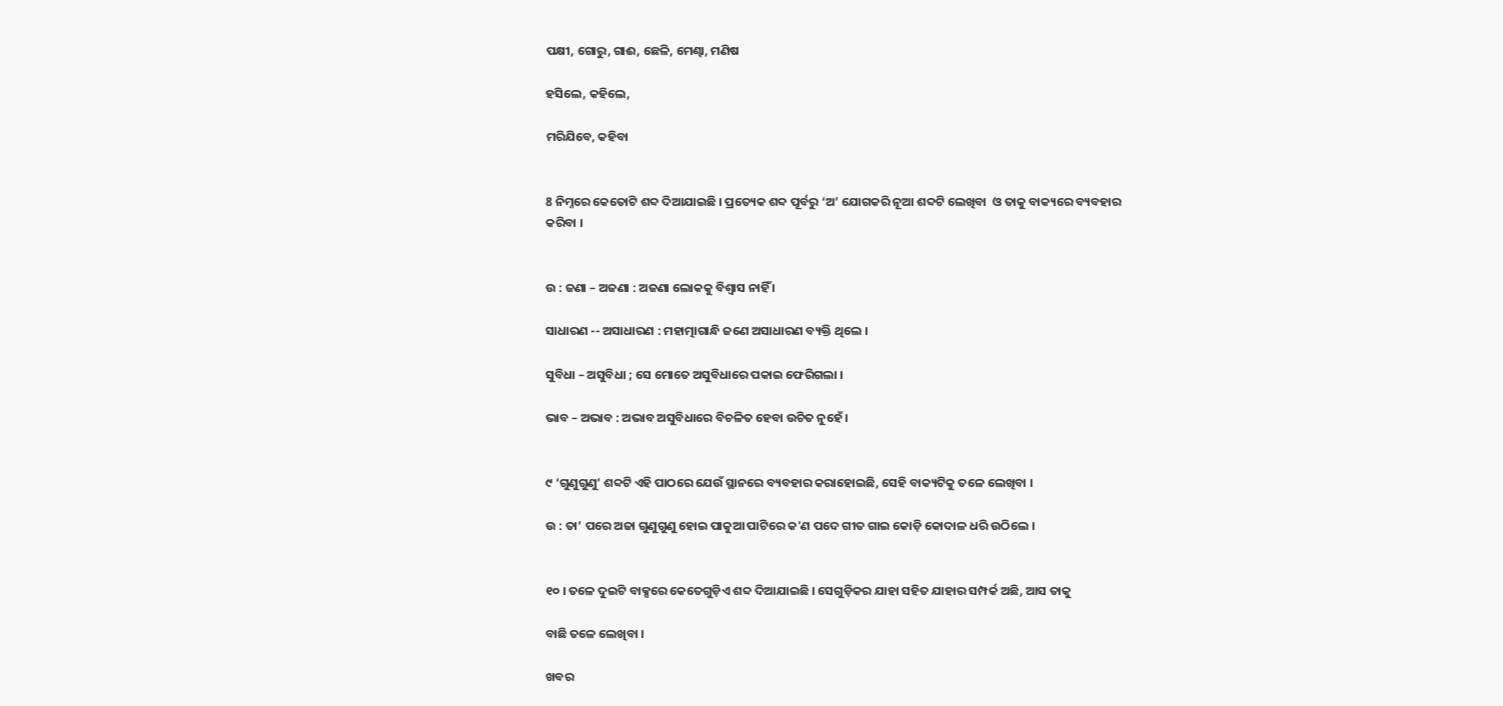ପକ୍ଷୀ, ଗୋରୁ, ଗାଈ, ଛେଳି, ମେଣ୍ଢା, ମଣିଷ

ହସିଲେ, କହିଲେ,

ମରିଯିବେ, କହିବା


8 ନିମ୍ନରେ କେତୋଟି ଶବ୍ଦ ଦିଆଯାଇଛି । ପ୍ରତ୍ୟେକ ଶବ୍ଦ ପୂର୍ବରୁ ‘ଅ’ ଯୋଗକରି ନୂଆ ଶବ୍ଦଟି ଲେଖିବା  ଓ ତାକୁ ବାକ୍ୟରେ ବ୍ୟବହାର କରିବା ।


ଉ : ଜଣା – ଅଜଣା : ଅଜଣା ଲୋକକୁ ବିଶ୍ୱାସ ନାହିଁ ।

ସାଧାରଣ -- ଅସାଧାରଣ : ମହାତ୍ମାଗାନ୍ଧି ଜଣେ ଅସାଧାରଣ ବ୍ୟକ୍ତି ଥିଲେ ।

ସୁବିଧା – ଅସୁବିଧା ; ସେ ମୋତେ ଅସୁବିଧାରେ ପକାଇ ଫେରିଗଲା ।

ଭାବ – ଅଭାବ : ଅଭାବ ଅସୁବିଧାରେ ବିଚଳିତ ହେବା ଉଚିତ ନୁହେଁ ।


୯ ‘ଗୁଣୁଗୁଣୁ’ ଶବ୍ଦଟି ଏହି ପାଠରେ ଯେଉଁ ସ୍ଥାନରେ ବ୍ୟବହାର କରାହୋଇଛି, ସେହି ବାକ୍ୟଟିକୁ ତଳେ ଲେଖିବା ।

ଉ : ତା’ ପରେ ଅଜା ଗୁଣୁଗୁଣୁ ହୋଇ ପାକୁଆ ପାଟିରେ କ'ଣ ପଦେ ଗୀତ ଗାଇ କୋଡ଼ି କୋଦାଳ ଧରି ଉଠିଲେ ।


୧୦ । ତଳେ ଦୁଇଟି ବାକ୍ସରେ କେତେଗୁଡ଼ିଏ ଶବ୍ଦ ଦିଆଯାଇଛି । ସେଗୁଡ଼ିକର ଯାହା ସହିତ ଯାହାର ସମ୍ପର୍କ ଅଛି, ଆସ ତାକୁ

ବାଛି ତଳେ ଲେଖିବା ।

ଖବର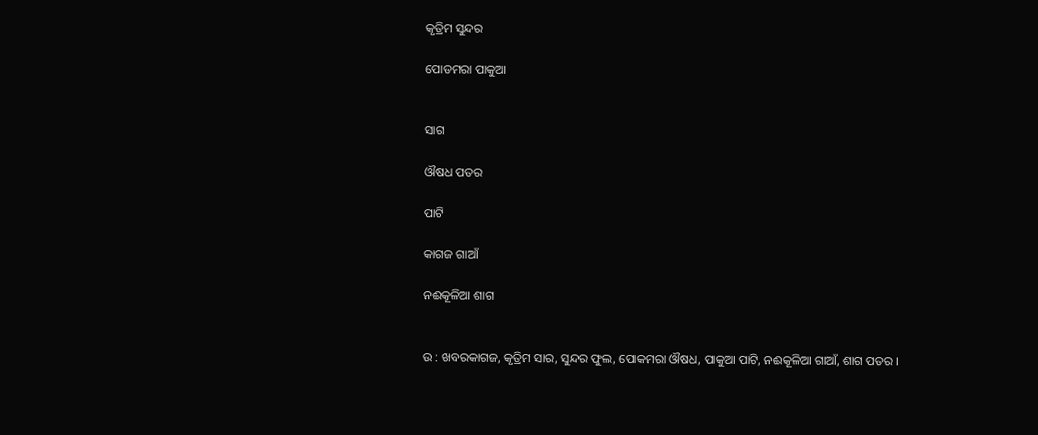କୃତ୍ରିମ ସୁନ୍ଦର

ପୋଡମରା ପାକୁଆ


ସାଗ

ଔଷଧ ପତର

ପାଟି

କାଗଜ ଗାଆଁ

ନଈକୂଳିଆ ଶାଗ


ଉ : ଖବରକାଗଜ, କୃତ୍ରିମ ସାର, ସୁନ୍ଦର ଫୁଲ, ପୋକମରା ଔଷଧ, ପାକୁଆ ପାଟି, ନଈକୂଳିଆ ଗାଆଁ, ଶାଗ ପତର ।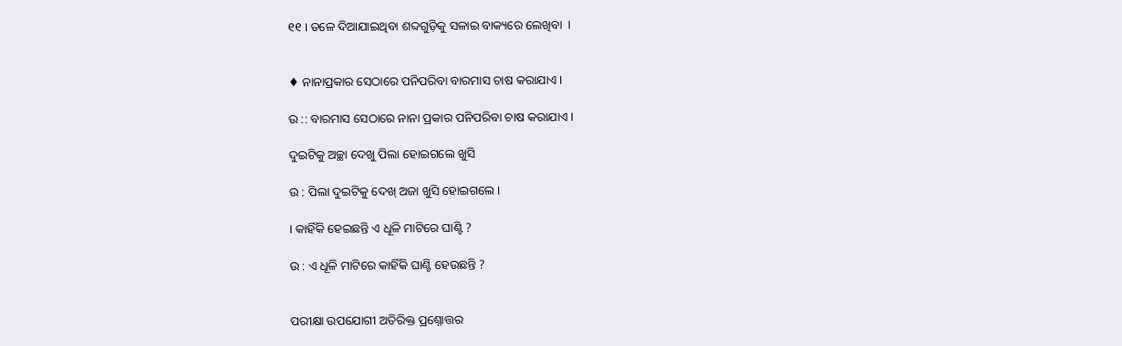୧୧ । ତଳେ ଦିଆଯାଇଥିବା ଶବ୍ଦଗୁଡ଼ିକୁ ସଳାଇ ବାକ୍ୟରେ ଲେଖିବା  ।


♦ ନାନାପ୍ରକାର ସେଠାରେ ପନିପରିବା ବାରମାସ ଚାଷ କରାଯାଏ ।

ଉ :: ବାରମାସ ସେଠାରେ ନାନା ପ୍ରକାର ପନିପରିବା ଚାଷ କରାଯାଏ ।

ଦୁଇଟିକୁ ଅଚ୍ଛା ଦେଖୁ ପିଲା ହୋଇଗଲେ ଖୁସି

ଉ : ପିଲା ଦୁଇଟିକୁ ଦେଖ୍ ଅଜା ଖୁସି ହୋଇଗଲେ ।

। କାହିଁକି ହେଇଛନ୍ତି ଏ ଧୂଳି ମାଟିରେ ଘାଣ୍ଟି ?

ଉ : ଏ ଧୂଳି ମାଟିରେ କାହିଁକି ଘାଣ୍ଟି ହେଉଛନ୍ତି ?


ପରୀକ୍ଷା ଉପଯୋଗୀ ଅତିରିକ୍ତ ପ୍ରଶ୍ନୋତ୍ତର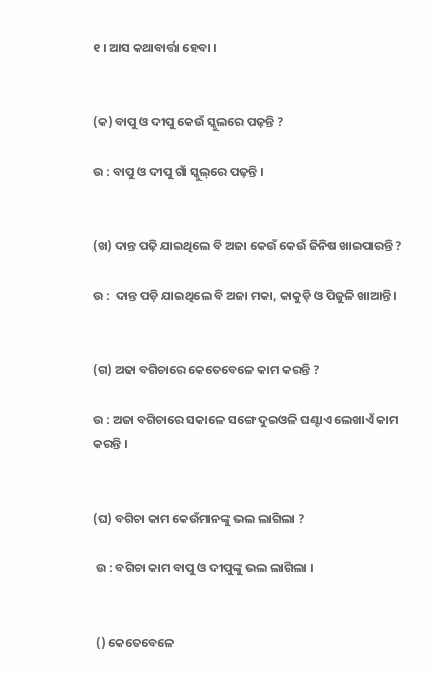୧ । ଆସ କଥାବାର୍ତ୍ତା ହେବା ।


(କ) ବାପୁ ଓ ଦୀପୁ କେଉଁ ସ୍କୁଲରେ ପଢ଼ନ୍ତି ?

ଉ : ବାପୁ ଓ ଦୀପୁ ଗାଁ ସ୍କୁଲ୍‌ରେ ପଢ଼ନ୍ତି ।


(ଖ) ଦାନ୍ତ ପଢ଼ି ଯାଇଥିଲେ ବି ଅଜା କେଉଁ କେଉଁ ଜିନିଷ ଖାଇପାରନ୍ତି ?

ଉ :  ଦାନ୍ତ ପଡ଼ି ଯାଇଥିଲେ ବି ଅଜା ମକା, କାକୁଡ଼ି ଓ ପିଜୁଳି ଖାଆନ୍ତି ।


(ଗ) ଅଢା ବଗିଚାରେ କେତେବେଳେ କାମ କରନ୍ତି ?

ଉ : ଅଜା ବଗିଚାରେ ସକାଳେ ସଙ୍ଗେ ଦୁଇଓଳି ଘଣ୍ଟାଏ ଲେଖାଏଁ କାମ କରନ୍ତି ।


(ଘ) ବଗିଚା କାମ କେଉଁମାନଙ୍କୁ ଭଲ ଲାଗିଲା ?

 ଉ : ବଗିଚା କାମ ବାପୁ ଓ ଦୀପୁଙ୍କୁ ଭଲ ଲାଗିଲା ।


 () କେତେବେଳେ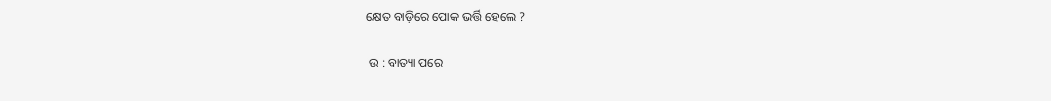କ୍ଷେତ ବାଡ଼ିରେ ପୋକ ଭର୍ତ୍ତି ହେଲେ ?

 ଉ : ବାତ୍ୟା ପରେ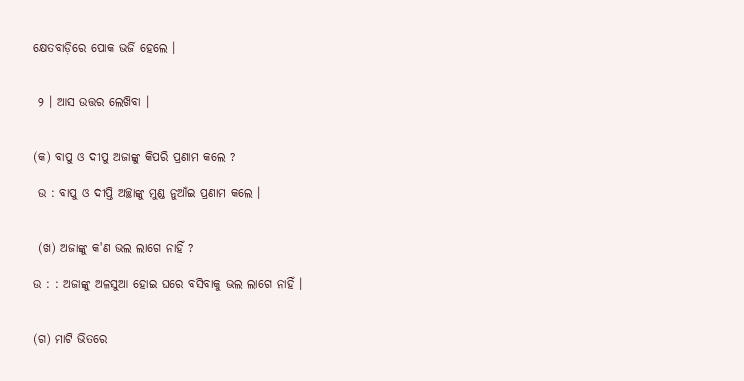କ୍ଷେତବାଡ଼ିରେ ପୋକ ଭର୍ଜି ହେଲେ ।


 ୨ । ଆସ ଉତ୍ତର ଲେଖ‌ିବା ।


(କ) ବାପୁ ଓ ଦୀପୁ ଅଜାଙ୍କୁ କିପରି ପ୍ରଣାମ କଲେ ?

 ଉ : ବାପୁ ଓ ଦୀପ୍ତି ଅଚ୍ଛାଙ୍କୁ ମୁଣ୍ଡ ନୁଆଁଇ ପ୍ରଣାମ କଲେ ।


 (ଖ) ଅଜାଙ୍କୁ କ'ଣ ଭଲ ଲାଗେ ନାହିଁ ?

ଉ : : ଅଜାଙ୍କୁ ଅଳସୁଆ ହୋଇ ଘରେ ବସିବାକୁ ଭଲ ଲାଗେ ନାହିଁ ।


(ଗ) ମାଟି ଭିତରେ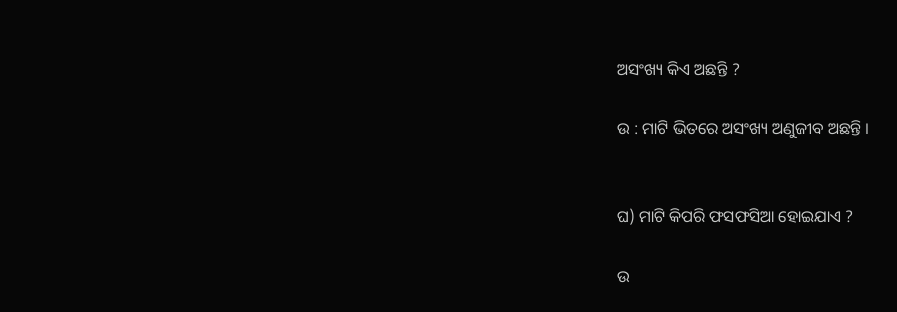ଅସଂଖ୍ୟ କିଏ ଅଛନ୍ତି ?

ଉ : ମାଟି ଭିତରେ ଅସଂଖ୍ୟ ଅଣୁଜୀବ ଅଛନ୍ତି ।


ଘ) ମାଟି କିପରି ଫସଫସିଆ ହୋଇଯାଏ ?

ଉ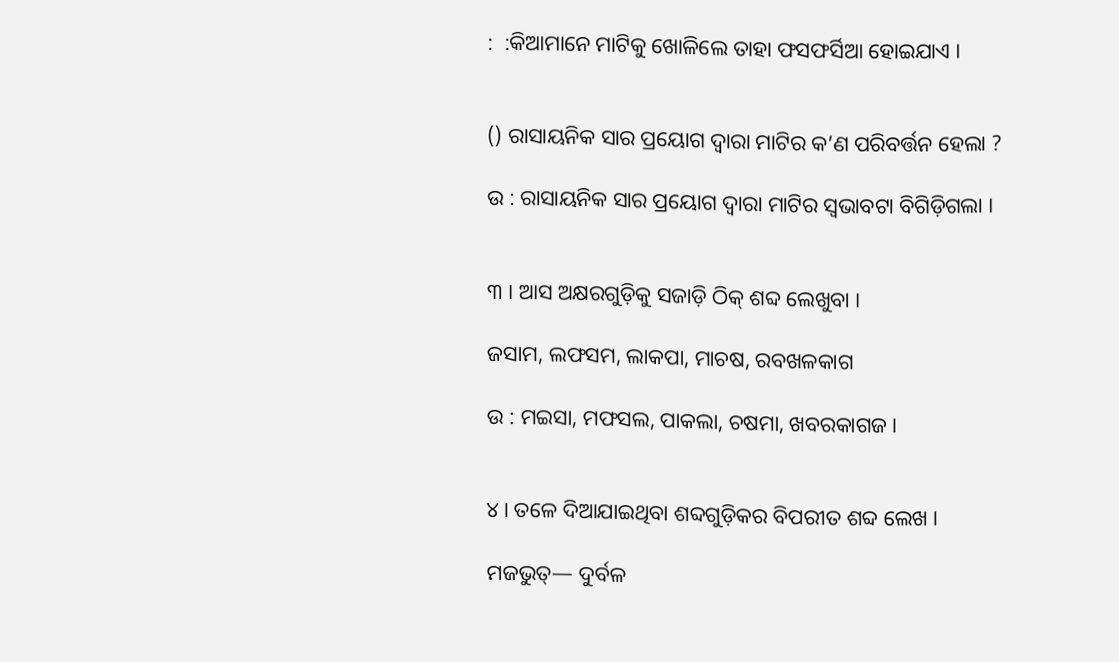:  :କିଆମାନେ ମାଟିକୁ ଖୋଳିଲେ ତାହା ଫସଫର୍ସିଆ ହୋଇଯାଏ ।


() ରାସାୟନିକ ସାର ପ୍ରୟୋଗ ଦ୍ବାରା ମାଟିର କ’ଣ ପରିବର୍ତ୍ତନ ହେଲା ?

ଉ : ରାସାୟନିକ ସାର ପ୍ରୟୋଗ ଦ୍ବାରା ମାଟିର ସ୍ଵଭାବଟା ବିଗିଡ଼ିଗଲା ।


୩ । ଆସ ଅକ୍ଷରଗୁଡ଼ିକୁ ସଜାଡ଼ି ଠିକ୍ ଶବ୍ଦ ଲେଖୁବା ।

ଜସାମ, ଲଫସମ, ଲାକପା, ମାଚଷ, ରବଖଳକାଗ

ଉ : ମଇସା, ମଫସଲ, ପାକଲା, ଚଷମା, ଖବରକାଗଜ ।


୪। ତଳେ ଦିଆଯାଇଥିବା ଶବ୍ଦଗୁଡ଼ିକର ବିପରୀତ ଶବ୍ଦ ଲେଖ ।

ମଜଭୁତ୍— ଦୁର୍ବଳ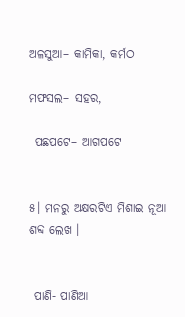ଅଳସୁଆ– କାମିକା, କର୍ମଠ

ମଫସଲ– ସହର,

 ପଛପଟେ– ଆଗପଟେ


୫। ମନରୁ ଅକ୍ଷରଟିଏ ମିଶାଇ ନୂଆ ଶବ୍ଦ ଲେଖ ।


 ପାଣି- ପାଣିଆ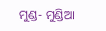ମୁଣ୍ଡ- ମୁଣ୍ଡିଆ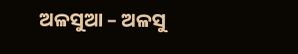ଅଳସୁଆ – ଅଳସୁ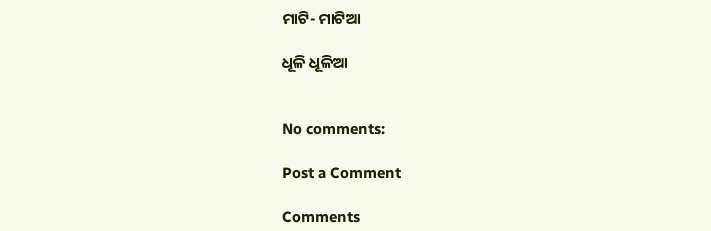ମାଟି- ମାଟିଆ

ଧୂଳି ଧୂଳିଆ


No comments:

Post a Comment

Comments